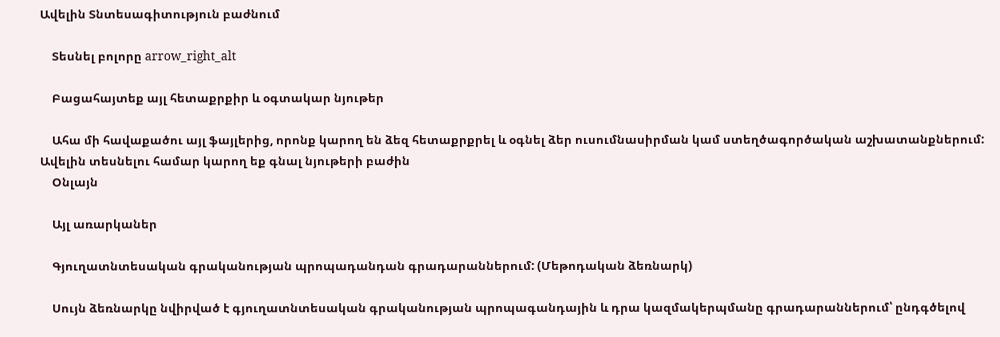Ավելին Տնտեսագիտություն բաժնում

    Տեսնել բոլորը arrow_right_alt

    Բացահայտեք այլ հետաքրքիր և օգտակար նյութեր

    Ահա մի հավաքածու այլ ֆայլերից, որոնք կարող են ձեզ հետաքրքրել և օգնել ձեր ուսումնասիրման կամ ստեղծագործական աշխատանքներում: Ավելին տեսնելու համար կարող եք գնալ նյութերի բաժին
    Օնլայն

    Այլ առարկաներ

    Գյուղատնտեսական գրականության պրոպադանդան գրադարաններում: (Մեթոդական ձեռնարկ)

    Սույն ձեռնարկը նվիրված է գյուղատնտեսական գրականության պրոպագանդային և դրա կազմակերպմանը գրադարաններում՝ ընդգծելով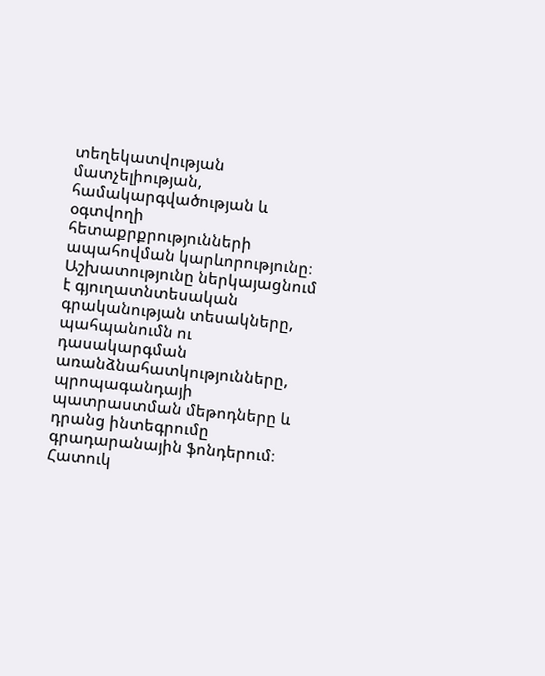տեղեկատվության մատչելիության, համակարգվածության և օգտվողի հետաքրքրությունների ապահովման կարևորությունը։ Աշխատությունը ներկայացնում է գյուղատնտեսական գրականության տեսակները, պահպանումն ու դասակարգման առանձնահատկությունները, պրոպագանդայի պատրաստման մեթոդները և դրանց ինտեգրումը գրադարանային ֆոնդերում։ Հատուկ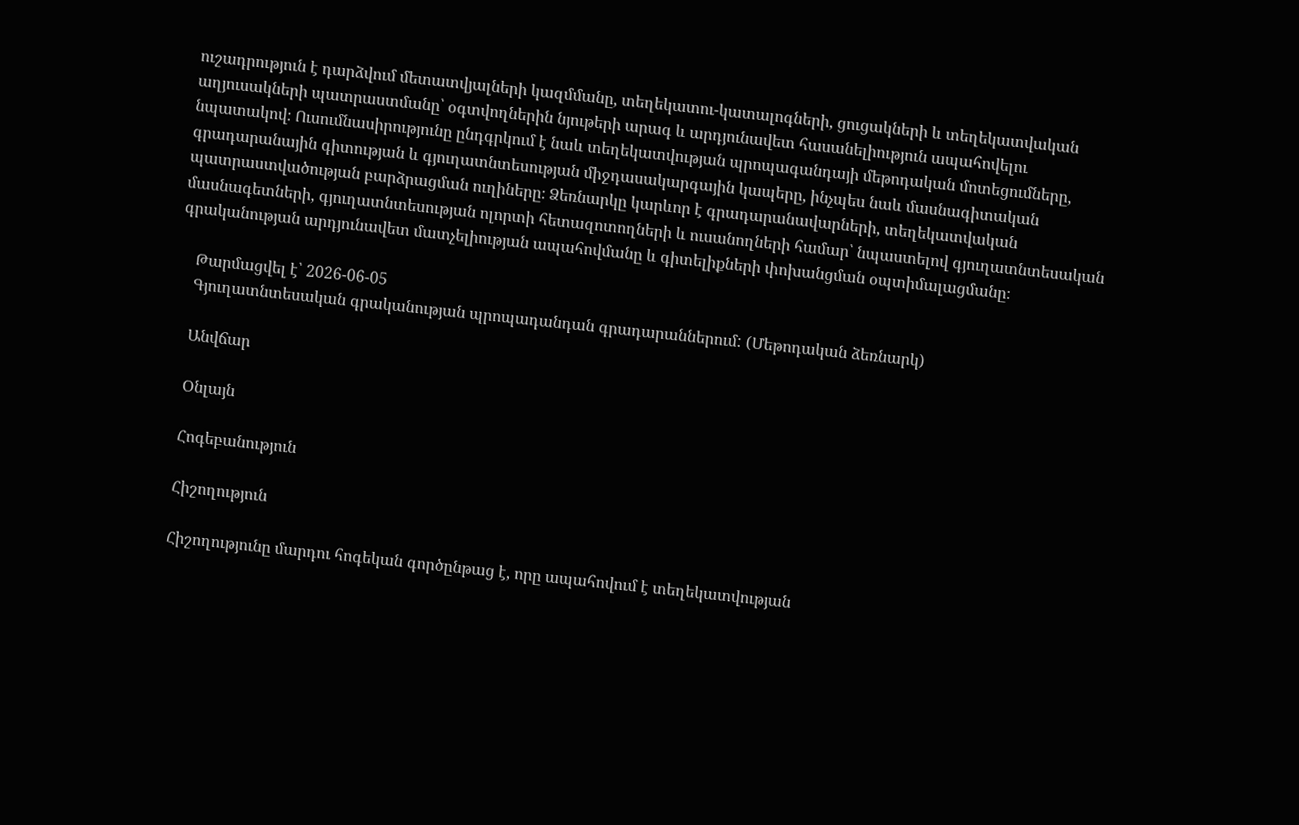ուշադրություն է դարձվում մետատվյալների կազմմանը, տեղեկատու-կատալոգների, ցուցակների և տեղեկատվական աղյուսակների պատրաստմանը՝ օգտվողներին նյութերի արագ և արդյունավետ հասանելիություն ապահովելու նպատակով։ Ուսումնասիրությունը ընդգրկում է նաև տեղեկատվության պրոպագանդայի մեթոդական մոտեցումները, գրադարանային գիտության և գյուղատնտեսության միջդասակարգային կապերը, ինչպես նաև մասնագիտական պատրաստվածության բարձրացման ուղիները։ Ձեռնարկը կարևոր է գրադարանավարների, տեղեկատվական մասնագետների, գյուղատնտեսության ոլորտի հետազոտողների և ուսանողների համար՝ նպաստելով գյուղատնտեսական գրականության արդյունավետ մատչելիության ապահովմանը և գիտելիքների փոխանցման օպտիմալացմանը։

    Թարմացվել է՝ 2026-06-05
    Գյուղատնտեսական գրականության պրոպադանդան գրադարաններում: (Մեթոդական ձեռնարկ)

    Անվճար

    Օնլայն

    Հոգեբանություն

    Հիշողություն

    Հիշողությունը մարդու հոգեկան գործընթաց է, որը ապահովում է տեղեկատվության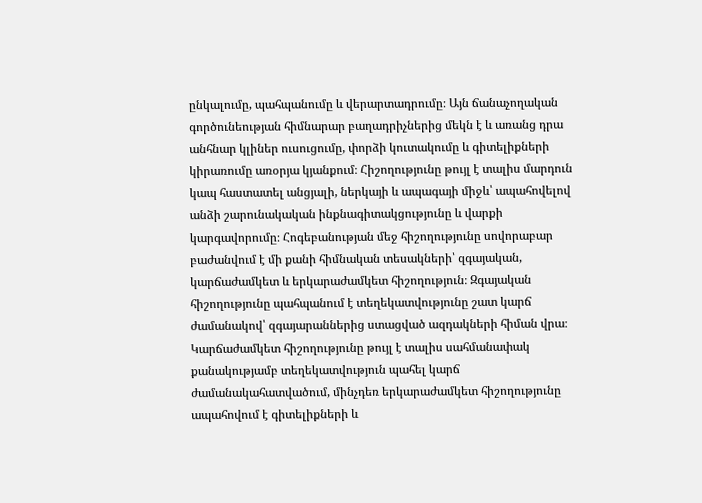ընկալումը, պահպանումը և վերարտադրումը։ Այն ճանաչողական գործունեության հիմնարար բաղադրիչներից մեկն է և առանց դրա անհնար կլիներ ուսուցումը, փորձի կուտակումը և գիտելիքների կիրառումը առօրյա կյանքում։ Հիշողությունը թույլ է տալիս մարդուն կապ հաստատել անցյալի, ներկայի և ապագայի միջև՝ ապահովելով անձի շարունակական ինքնագիտակցությունը և վարքի կարգավորումը։ Հոգեբանության մեջ հիշողությունը սովորաբար բաժանվում է մի քանի հիմնական տեսակների՝ զգայական, կարճաժամկետ և երկարաժամկետ հիշողություն։ Զգայական հիշողությունը պահպանում է տեղեկատվությունը շատ կարճ ժամանակով՝ զգայարաններից ստացված ազդակների հիման վրա։ Կարճաժամկետ հիշողությունը թույլ է տալիս սահմանափակ քանակությամբ տեղեկատվություն պահել կարճ ժամանակահատվածում, մինչդեռ երկարաժամկետ հիշողությունը ապահովում է գիտելիքների և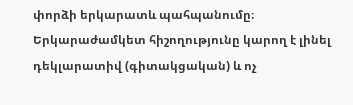փորձի երկարատև պահպանումը։ Երկարաժամկետ հիշողությունը կարող է լինել դեկլարատիվ (գիտակցական) և ոչ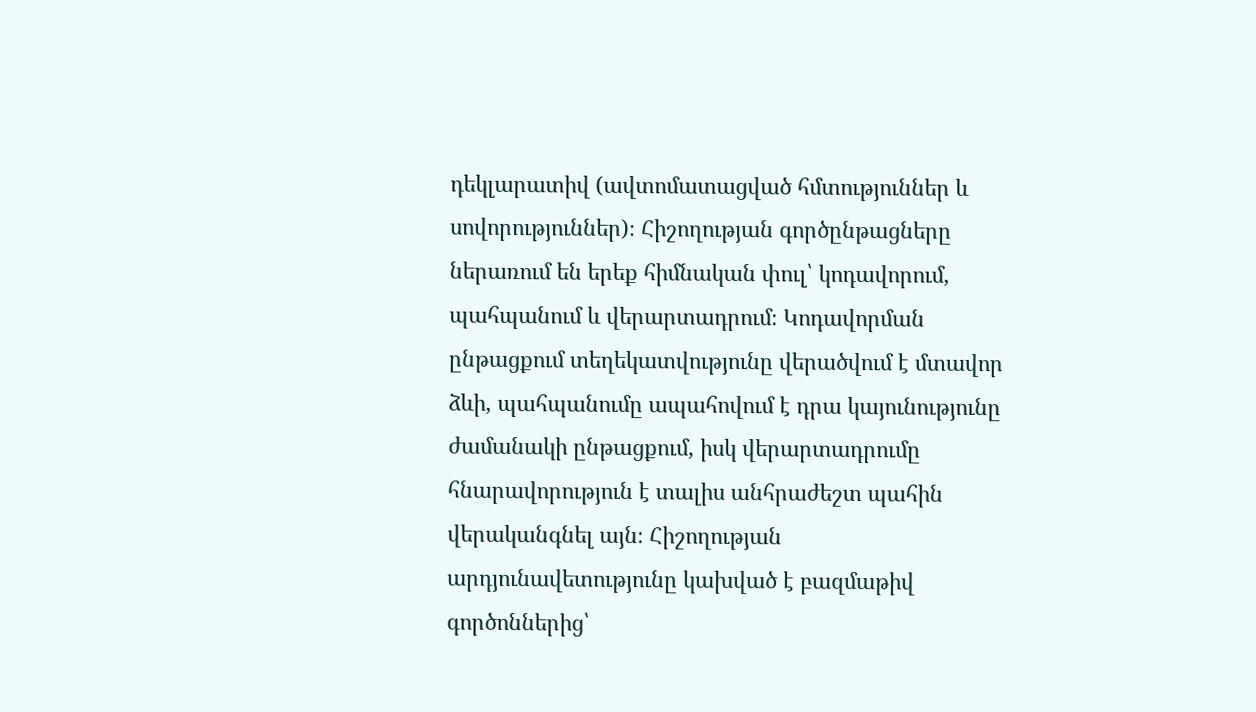դեկլարատիվ (ավտոմատացված հմտություններ և սովորություններ)։ Հիշողության գործընթացները ներառում են երեք հիմնական փուլ՝ կոդավորում, պահպանում և վերարտադրում։ Կոդավորման ընթացքում տեղեկատվությունը վերածվում է մտավոր ձևի, պահպանումը ապահովում է դրա կայունությունը ժամանակի ընթացքում, իսկ վերարտադրումը հնարավորություն է տալիս անհրաժեշտ պահին վերականգնել այն։ Հիշողության արդյունավետությունը կախված է բազմաթիվ գործոններից՝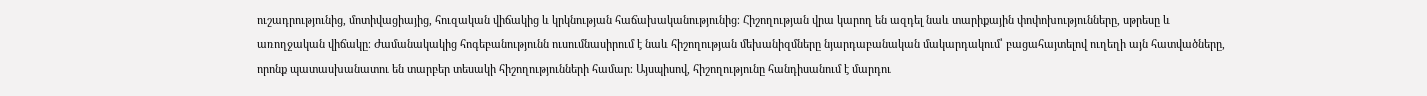ուշադրությունից, մոտիվացիայից, հուզական վիճակից և կրկնության հաճախականությունից։ Հիշողության վրա կարող են ազդել նաև տարիքային փոփոխությունները, սթրեսը և առողջական վիճակը։ Ժամանակակից հոգեբանությունն ուսումնասիրում է նաև հիշողության մեխանիզմները նյարդաբանական մակարդակում՝ բացահայտելով ուղեղի այն հատվածները, որոնք պատասխանատու են տարբեր տեսակի հիշողությունների համար։ Այսպիսով, հիշողությունը հանդիսանում է մարդու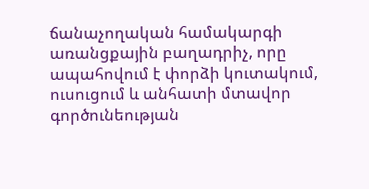ճանաչողական համակարգի առանցքային բաղադրիչ, որը ապահովում է փորձի կուտակում, ուսուցում և անհատի մտավոր գործունեության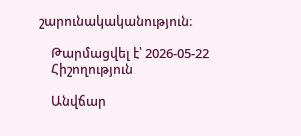շարունակականություն։

    Թարմացվել է՝ 2026-05-22
    Հիշողություն

    Անվճար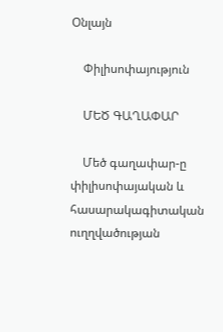Օնլայն

    Փիլիսոփայություն

    ՄԵԾ ԳԱՂԱՓԱՐ

    Մեծ գաղափար-ը փիլիսոփայական և հասարակագիտական ուղղվածության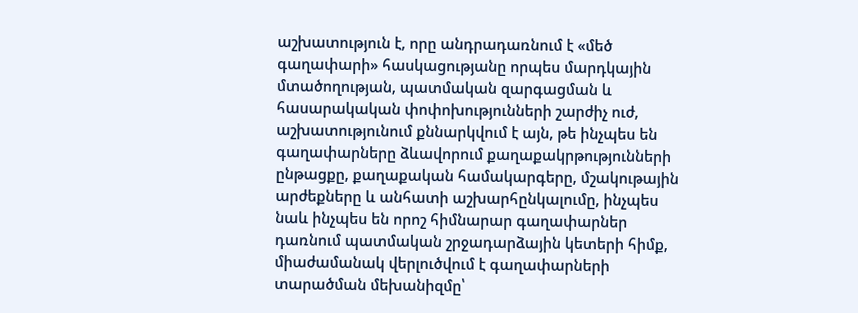աշխատություն է, որը անդրադառնում է «մեծ գաղափարի» հասկացությանը որպես մարդկային մտածողության, պատմական զարգացման և հասարակական փոփոխությունների շարժիչ ուժ, աշխատությունում քննարկվում է այն, թե ինչպես են գաղափարները ձևավորում քաղաքակրթությունների ընթացքը, քաղաքական համակարգերը, մշակութային արժեքները և անհատի աշխարհընկալումը, ինչպես նաև ինչպես են որոշ հիմնարար գաղափարներ դառնում պատմական շրջադարձային կետերի հիմք, միաժամանակ վերլուծվում է գաղափարների տարածման մեխանիզմը՝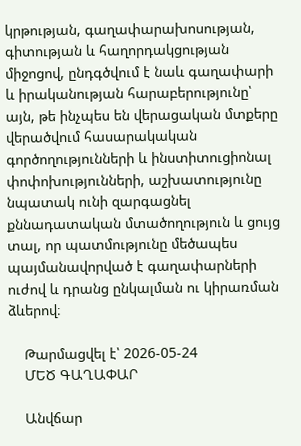կրթության, գաղափարախոսության, գիտության և հաղորդակցության միջոցով, ընդգծվում է նաև գաղափարի և իրականության հարաբերությունը՝ այն, թե ինչպես են վերացական մտքերը վերածվում հասարակական գործողությունների և ինստիտուցիոնալ փոփոխությունների, աշխատությունը նպատակ ունի զարգացնել քննադատական մտածողություն և ցույց տալ, որ պատմությունը մեծապես պայմանավորված է գաղափարների ուժով և դրանց ընկալման ու կիրառման ձևերով։

    Թարմացվել է՝ 2026-05-24
    ՄԵԾ ԳԱՂԱՓԱՐ

    Անվճար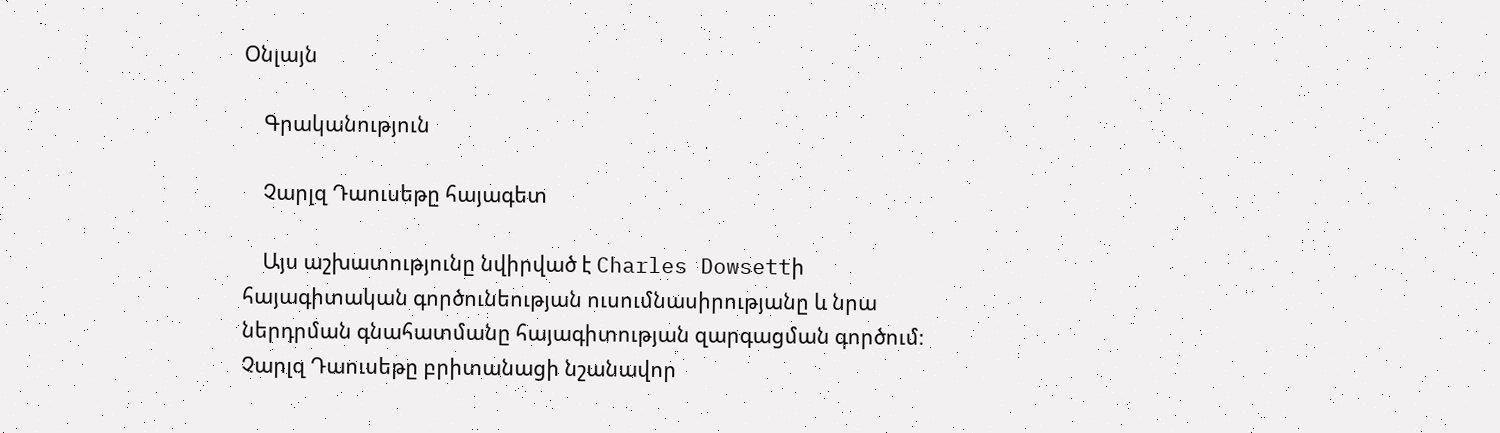Օնլայն

    Գրականություն

    Չարլզ Դաուսեթը հայագետ

    Այս աշխատությունը նվիրված է Charles Dowsettի հայագիտական գործունեության ուսումնասիրությանը և նրա ներդրման գնահատմանը հայագիտության զարգացման գործում։ Չարլզ Դաուսեթը բրիտանացի նշանավոր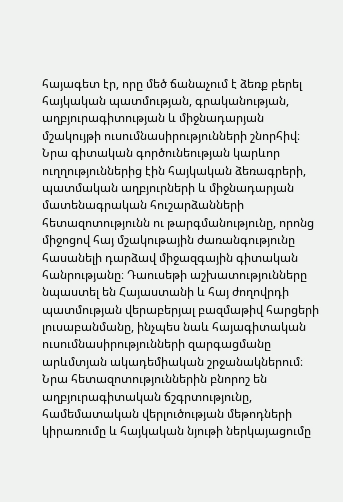հայագետ էր, որը մեծ ճանաչում է ձեռք բերել հայկական պատմության, գրականության, աղբյուրագիտության և միջնադարյան մշակույթի ուսումնասիրությունների շնորհիվ։ Նրա գիտական գործունեության կարևոր ուղղություններից էին հայկական ձեռագրերի, պատմական աղբյուրների և միջնադարյան մատենագրական հուշարձանների հետազոտությունն ու թարգմանությունը, որոնց միջոցով հայ մշակութային ժառանգությունը հասանելի դարձավ միջազգային գիտական հանրությանը։ Դաուսեթի աշխատությունները նպաստել են Հայաստանի և հայ ժողովրդի պատմության վերաբերյալ բազմաթիվ հարցերի լուսաբանմանը, ինչպես նաև հայագիտական ուսումնասիրությունների զարգացմանը արևմտյան ակադեմիական շրջանակներում։ Նրա հետազոտություններին բնորոշ են աղբյուրագիտական ճշգրտությունը, համեմատական վերլուծության մեթոդների կիրառումը և հայկական նյութի ներկայացումը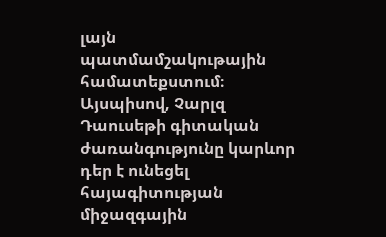լայն պատմամշակութային համատեքստում։ Այսպիսով, Չարլզ Դաուսեթի գիտական ժառանգությունը կարևոր դեր է ունեցել հայագիտության միջազգային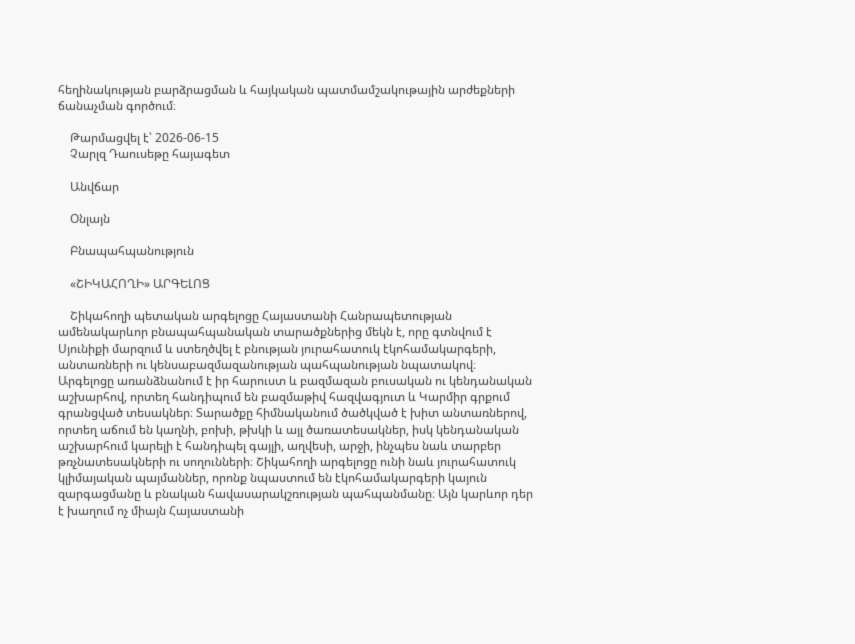հեղինակության բարձրացման և հայկական պատմամշակութային արժեքների ճանաչման գործում։

    Թարմացվել է՝ 2026-06-15
    Չարլզ Դաուսեթը հայագետ

    Անվճար

    Օնլայն

    Բնապահպանություն

    «ՇԻԿԱՀՈՂԻ» ԱՐԳԵԼՈՑ

    Շիկահողի պետական արգելոցը Հայաստանի Հանրապետության ամենակարևոր բնապահպանական տարածքներից մեկն է, որը գտնվում է Սյունիքի մարզում և ստեղծվել է բնության յուրահատուկ էկոհամակարգերի, անտառների ու կենսաբազմազանության պահպանության նպատակով։ Արգելոցը առանձնանում է իր հարուստ և բազմազան բուսական ու կենդանական աշխարհով, որտեղ հանդիպում են բազմաթիվ հազվագյուտ և Կարմիր գրքում գրանցված տեսակներ։ Տարածքը հիմնականում ծածկված է խիտ անտառներով, որտեղ աճում են կաղնի, բոխի, թխկի և այլ ծառատեսակներ, իսկ կենդանական աշխարհում կարելի է հանդիպել գայլի, աղվեսի, արջի, ինչպես նաև տարբեր թռչնատեսակների ու սողունների։ Շիկահողի արգելոցը ունի նաև յուրահատուկ կլիմայական պայմաններ, որոնք նպաստում են էկոհամակարգերի կայուն զարգացմանը և բնական հավասարակշռության պահպանմանը։ Այն կարևոր դեր է խաղում ոչ միայն Հայաստանի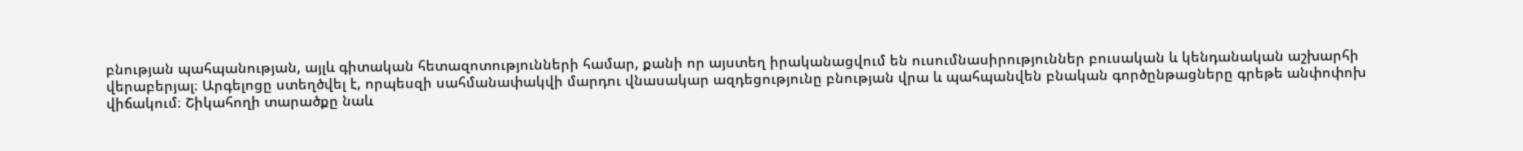բնության պահպանության, այլև գիտական հետազոտությունների համար, քանի որ այստեղ իրականացվում են ուսումնասիրություններ բուսական և կենդանական աշխարհի վերաբերյալ։ Արգելոցը ստեղծվել է, որպեսզի սահմանափակվի մարդու վնասակար ազդեցությունը բնության վրա և պահպանվեն բնական գործընթացները գրեթե անփոփոխ վիճակում։ Շիկահողի տարածքը նաև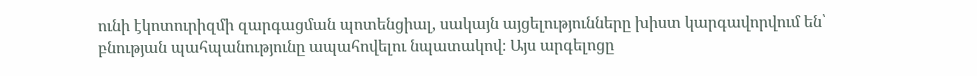ունի էկոտուրիզմի զարգացման պոտենցիալ, սակայն այցելությունները խիստ կարգավորվում են՝ բնության պահպանությունը ապահովելու նպատակով։ Այս արգելոցը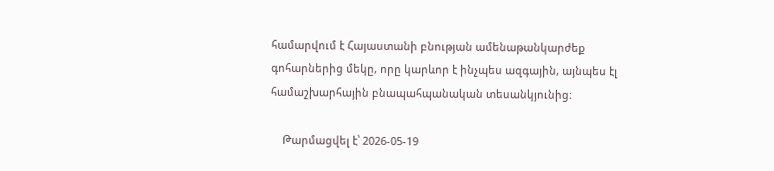համարվում է Հայաստանի բնության ամենաթանկարժեք գոհարներից մեկը, որը կարևոր է ինչպես ազգային, այնպես էլ համաշխարհային բնապահպանական տեսանկյունից։

    Թարմացվել է՝ 2026-05-19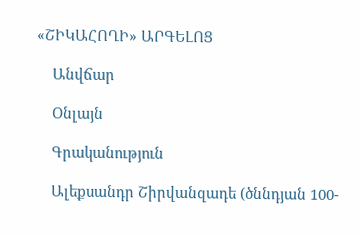«ՇԻԿԱՀՈՂԻ» ԱՐԳԵԼՈՑ

    Անվճար

    Օնլայն

    Գրականություն

    Ալեքսանդր Շիրվանզադե (ծննդյան 100-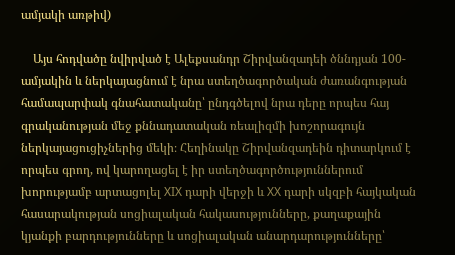ամյակի առթիվ)

    Այս հոդվածը նվիրված է Ալեքսանդր Շիրվանզադեի ծննդյան 100-ամյակին և ներկայացնում է նրա ստեղծագործական ժառանգության համապարփակ գնահատականը՝ ընդգծելով նրա դերը որպես հայ գրականության մեջ քննադատական ռեալիզմի խոշորագույն ներկայացուցիչներից մեկի։ Հեղինակը Շիրվանզադեին դիտարկում է որպես գրող, ով կարողացել է իր ստեղծագործություններում խորությամբ արտացոլել XIX դարի վերջի և XX դարի սկզբի հայկական հասարակության սոցիալական հակասությունները, քաղաքային կյանքի բարդությունները և սոցիալական անարդարությունները՝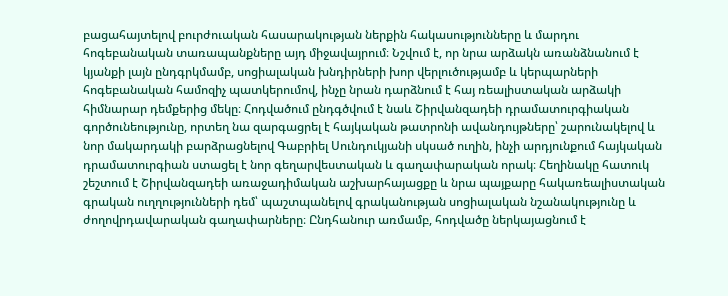բացահայտելով բուրժուական հասարակության ներքին հակասությունները և մարդու հոգեբանական տառապանքները այդ միջավայրում։ Նշվում է, որ նրա արձակն առանձնանում է կյանքի լայն ընդգրկմամբ, սոցիալական խնդիրների խոր վերլուծությամբ և կերպարների հոգեբանական համոզիչ պատկերումով, ինչը նրան դարձնում է հայ ռեալիստական արձակի հիմնարար դեմքերից մեկը։ Հոդվածում ընդգծվում է նաև Շիրվանզադեի դրամատուրգիական գործունեությունը, որտեղ նա զարգացրել է հայկական թատրոնի ավանդույթները՝ շարունակելով և նոր մակարդակի բարձրացնելով Գաբրիել Սունդուկյանի սկսած ուղին, ինչի արդյունքում հայկական դրամատուրգիան ստացել է նոր գեղարվեստական և գաղափարական որակ։ Հեղինակը հատուկ շեշտում է Շիրվանզադեի առաջադիմական աշխարհայացքը և նրա պայքարը հակառեալիստական գրական ուղղությունների դեմ՝ պաշտպանելով գրականության սոցիալական նշանակությունը և ժողովրդավարական գաղափարները։ Ընդհանուր առմամբ, հոդվածը ներկայացնում է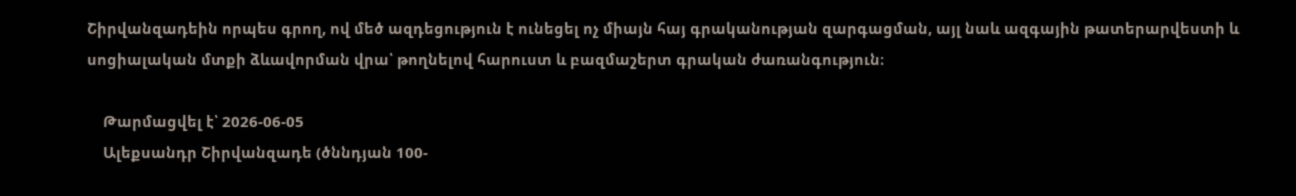Շիրվանզադեին որպես գրող, ով մեծ ազդեցություն է ունեցել ոչ միայն հայ գրականության զարգացման, այլ նաև ազգային թատերարվեստի և սոցիալական մտքի ձևավորման վրա՝ թողնելով հարուստ և բազմաշերտ գրական ժառանգություն։

    Թարմացվել է՝ 2026-06-05
    Ալեքսանդր Շիրվանզադե (ծննդյան 100-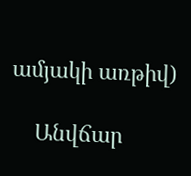ամյակի առթիվ)

    Անվճար